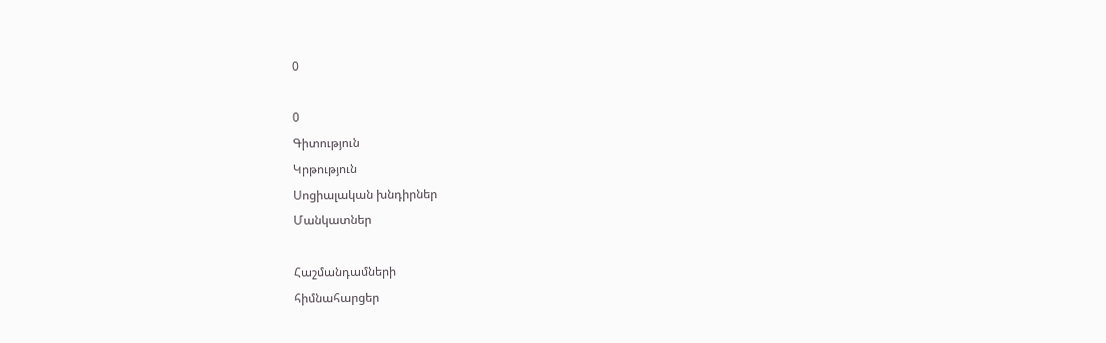0

0
Գիտություն
Կրթություն
Սոցիալական խնդիրներ
Մանկատներ

Հաշմանդամների
հիմնահարցեր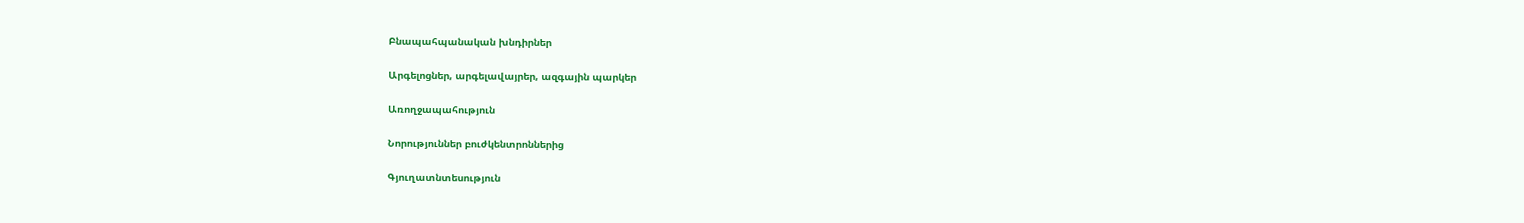Բնապահպանական խնդիրներ

Արգելոցներ, արգելավայրեր, ազգային պարկեր

Առողջապահություն

Նորություններ բուժկենտրոններից

Գյուղատնտեսություն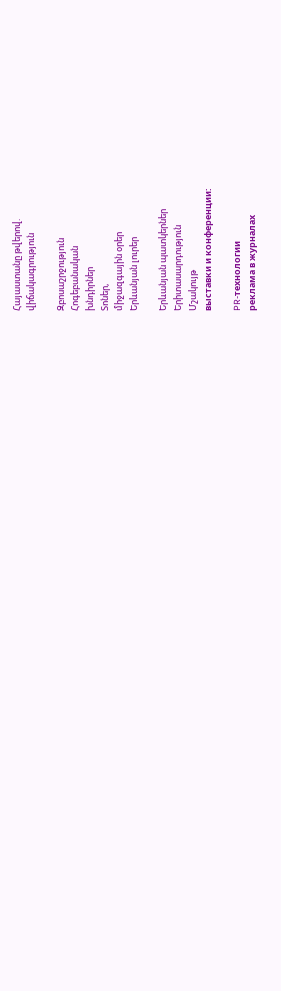Հայաստանը թվերով.
վիճակագրություն

Զբոսաշրջություն
Հոգեբանական
խնդիրներ
Տոներ,
միջազգային օրեր
Երևանյան լուրեր

Երևանյան պատկերներ
Երիտասարդություն
Մշակույթ
выставки и конференции:

PR-технологии
реклама в журналах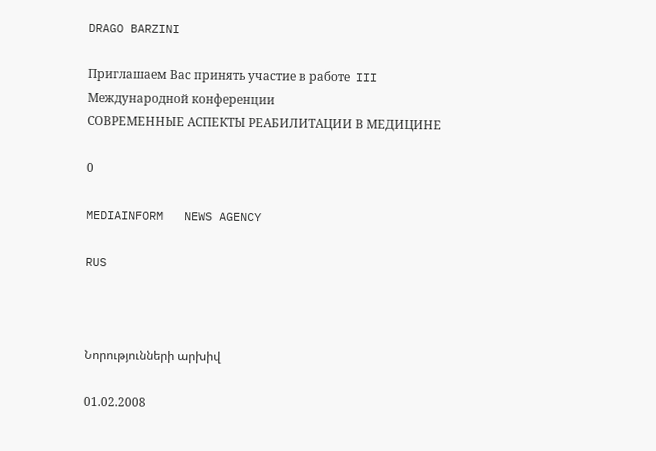DRAGO BARZINI

Приглашаем Вас принять участие в работе  III Международной конференции
СОВРЕМЕННЫЕ АСПЕКТЫ РЕАБИЛИТАЦИИ В МЕДИЦИНЕ

0

MEDIAINFORM   NEWS AGENCY

RUS



Նորությունների արխիվ

01.02.2008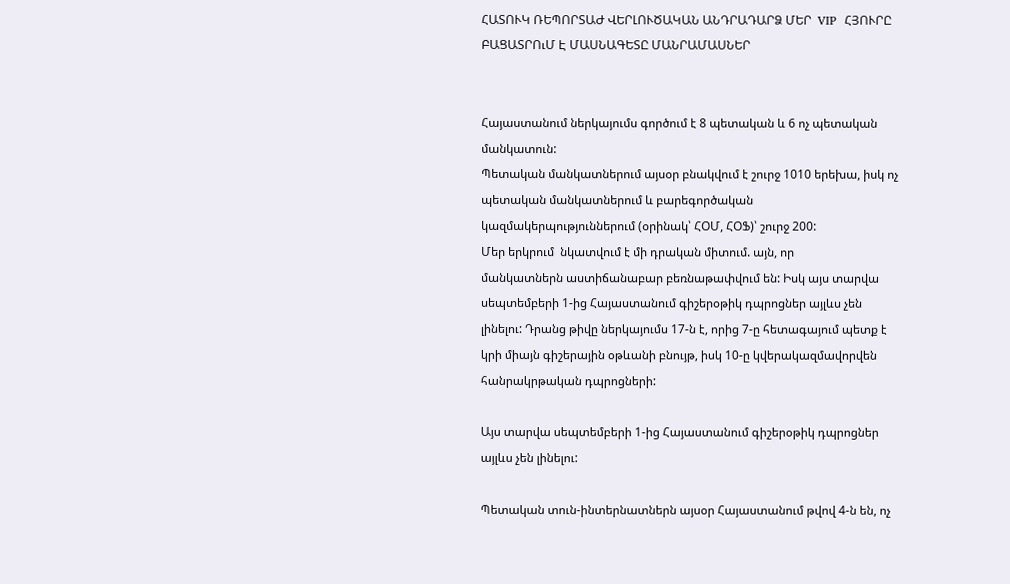ՀԱՏՈՒԿ ՌԵՊՈՐՏԱԺ ՎԵՐԼՈՒԾԱԿԱՆ ԱՆԴՐԱԴԱՐՁ ՄԵՐ  VIP  ՀՅՈՒՐԸ ԲԱՑԱՏՐՈւՄ Է ՄԱՍՆԱԳԵՏԸ ՄԱՆՐԱՄԱՍՆԵՐ


Հայաստանում ներկայումս գործում է 8 պետական և 6 ոչ պետական մանկատուն:
Պետական մանկատներում այսօր բնակվում է շուրջ 1010 երեխա, իսկ ոչ պետական մանկատներում և բարեգործական կազմակերպություններում (օրինակ՝ ՀՕՄ, ՀՕՖ)՝ շուրջ 200:
Մեր երկրում  նկատվում է մի դրական միտում. այն, որ
մանկատներն աստիճանաբար բեռնաթափվում են: Իսկ այս տարվա սեպտեմբերի 1-ից Հայաստանում գիշերօթիկ դպրոցներ այլևս չեն լինելու: Դրանց թիվը ներկայումս 17-ն է, որից 7-ը հետագայում պետք է կրի միայն գիշերային օթևանի բնույթ, իսկ 10-ը կվերակազմավորվեն հանրակրթական դպրոցների:

Այս տարվա սեպտեմբերի 1-ից Հայաստանում գիշերօթիկ դպրոցներ այլևս չեն լինելու:

Պետական տուն-ինտերնատներն այսօր Հայաստանում թվով 4-ն են, ոչ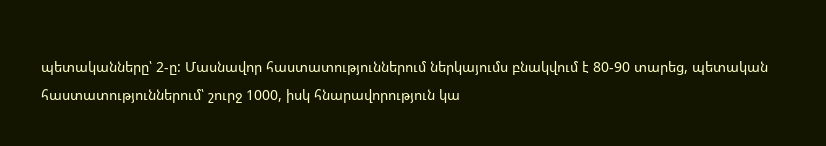պետականները՝ 2-ը: Մասնավոր հաստատություններում ներկայումս բնակվում է 80-90 տարեց, պետական հաստատություններում՝ շուրջ 1000, իսկ հնարավորություն կա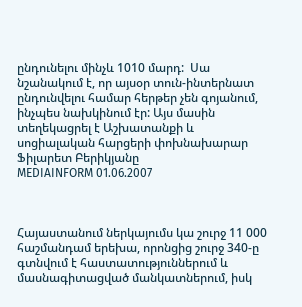ընդունելու մինչև 1010 մարդ:  Սա նշանակում է, որ այսօր տուն-ինտերնատ ընդունվելու համար հերթեր չեն գոյանում, ինչպես նախկինում էր: Այս մասին տեղեկացրել է Աշխատանքի և սոցիալական հարցերի փոխնախարար Ֆիլարետ Բերիկյանը
MEDIAINFORM 01.06.2007



Հայաստանում ներկայումս կա շուրջ 11 000 հաշմանդամ երեխա, որոնցից շուրջ 340-ը գտնվում է հաստատություններում և մասնագիտացված մանկատներում, իսկ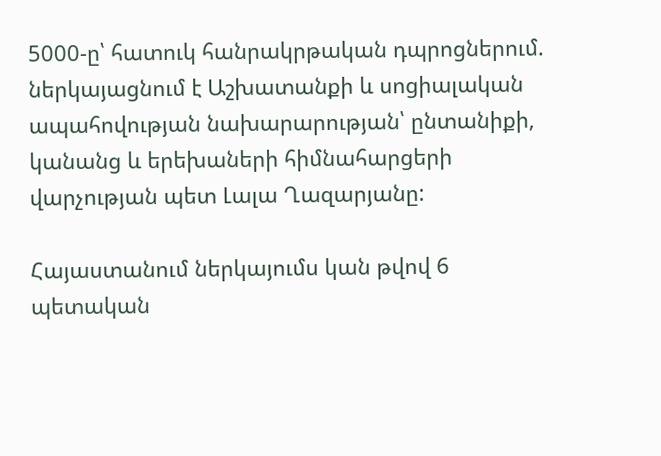5000-ը՝ հատուկ հանրակրթական դպրոցներում. ներկայացնում է Աշխատանքի և սոցիալական ապահովության նախարարության՝ ընտանիքի, կանանց և երեխաների հիմնահարցերի վարչության պետ Լալա Ղազարյանը:

Հայաստանում ներկայումս կան թվով 6 պետական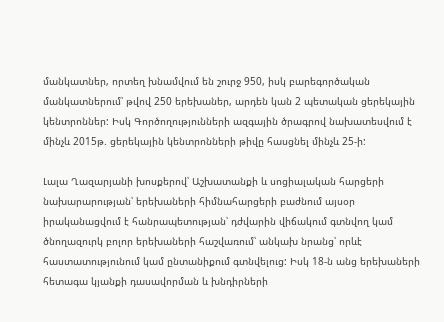մանկատներ, որտեղ խնամվում են շուրջ 950, իսկ բարեգործական մանկատներում՝ թվով 250 երեխաներ, արդեն կան 2 պետական ցերեկային կենտրոններ: Իսկ Գործողությունների ազգային ծրագրով նախատեսվում է մինչև 2015թ. ցերեկային կենտրոնների թիվը հասցնել մինչև 25-ի:

Լալա Ղազարյանի խոսքերով՝ Աշխատանքի և սոցիալական հարցերի նախարարության՝ երեխաների հիմնահարցերի բաժնում այսօր իրականացվում է հանրապետության՝ դժվարին վիճակում գտնվող կամ ծնողազուրկ բոլոր երեխաների հաշվառում՝ անկախ նրանց՝ որևէ հաստատությունում կամ ընտանիքում գտնվելուց: Իսկ 18-ն անց երեխաների հետագա կյանքի դասավորման և խնդիրների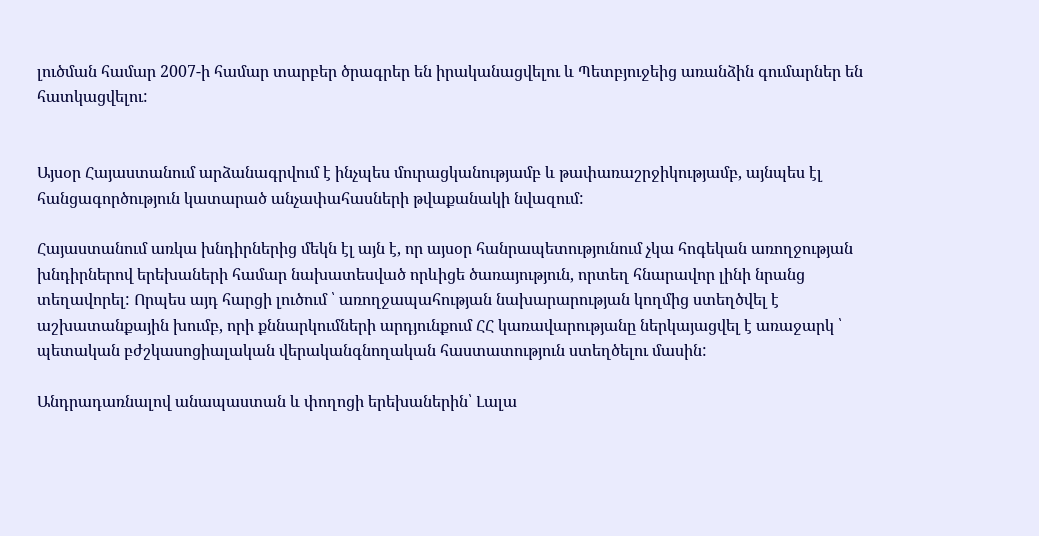լուծման համար 2007-ի համար տարբեր ծրագրեր են իրականացվելու և Պետբյուջեից առանձին գումարներ են հատկացվելու:


Այսօր Հայաստանում արձանագրվում է ինչպես մուրացկանությամբ և թափառաշրջիկությամբ, այնպես էլ հանցագործություն կատարած անչափահասների թվաքանակի նվազում:

Հայաստանում առկա խնդիրներից մեկն էլ այն է, որ այսօր հանրապետությունում չկա հոգեկան առողջության խնդիրներով երեխաների համար նախատեսված որևիցե ծառայություն, որտեղ հնարավոր լինի նրանց տեղավորել: Որպես այդ հարցի լուծում ՝ առողջապահության նախարարության կողմից ստեղծվել է աշխատանքային խումբ, որի քննարկումների արդյունքում ՀՀ կառավարությանը ներկայացվել է առաջարկ ՝ պետական բժշկասոցիալական վերականգնողական հաստատություն ստեղծելու մասին:

Անդրադառնալով անապաստան և փողոցի երեխաներին՝ Լալա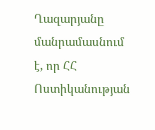Ղազարյանը մանրամասնում է, որ ՀՀ Ոստիկանության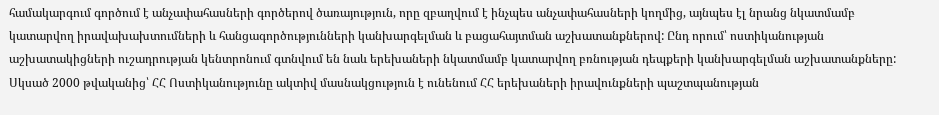համակարգում գործում է անչափահասների գործերով ծառայություն, որը զբաղվում է ինչպես անչափահասների կողմից, այնպես էլ նրանց նկատմամբ կատարվող իրավախախտումների և հանցագործությունների կանխարգելման և բացահայտման աշխատանքներով: Ընդ որում՝ ոստիկանության աշխատակիցների ուշադրության կենտրոնում գտնվում են նաև երեխաների նկատմամբ կատարվող բռնության դեպքերի կանխարգելման աշխատանքները: Սկսած 2000 թվականից՝ ՀՀ Ոստիկանությունը ակտիվ մասնակցություն է ունենում ՀՀ երեխաների իրավունքների պաշտպանության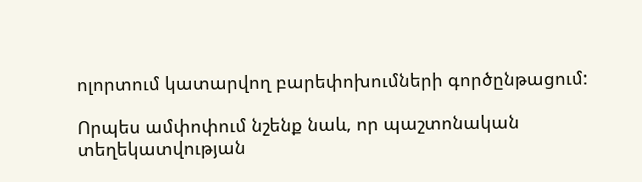ոլորտում կատարվող բարեփոխումների գործընթացում:

Որպես ամփոփում նշենք նաև, որ պաշտոնական տեղեկատվության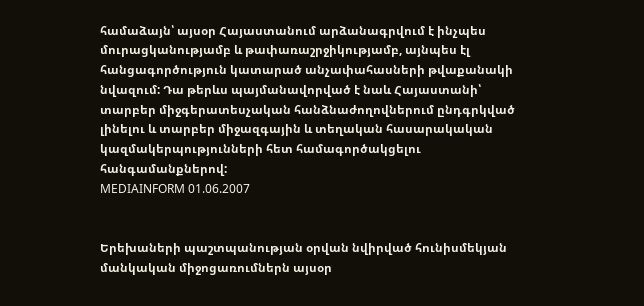համաձայն՝ այսօր Հայաստանում արձանագրվում է ինչպես մուրացկանությամբ և թափառաշրջիկությամբ, այնպես էլ հանցագործություն կատարած անչափահասների թվաքանակի նվազում: Դա թերևս պայմանավորված է նաև Հայաստանի՝ տարբեր միջգերատեսչական հանձնաժողովներում ընդգրկված լինելու և տարբեր միջազգային և տեղական հասարակական կազմակերպությունների հետ համագործակցելու հանգամանքներով:
MEDIAINFORM 01.06.2007


Երեխաների պաշտպանության օրվան նվիրված հունիսմեկյան մանկական միջոցառումներն այսօր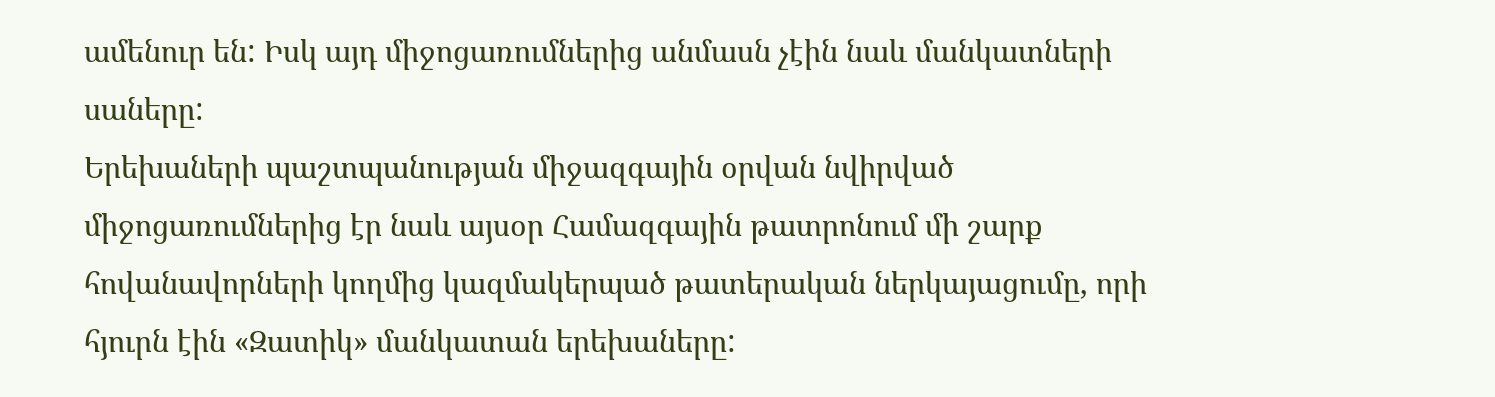ամենուր են: Իսկ այդ միջոցառումներից անմասն չէին նաև մանկատների սաները:
Երեխաների պաշտպանության միջազգային օրվան նվիրված միջոցառումներից էր նաև այսօր Համազգային թատրոնում մի շարք հովանավորների կողմից կազմակերպած թատերական ներկայացումը, որի հյուրն էին «Զատիկ» մանկատան երեխաները: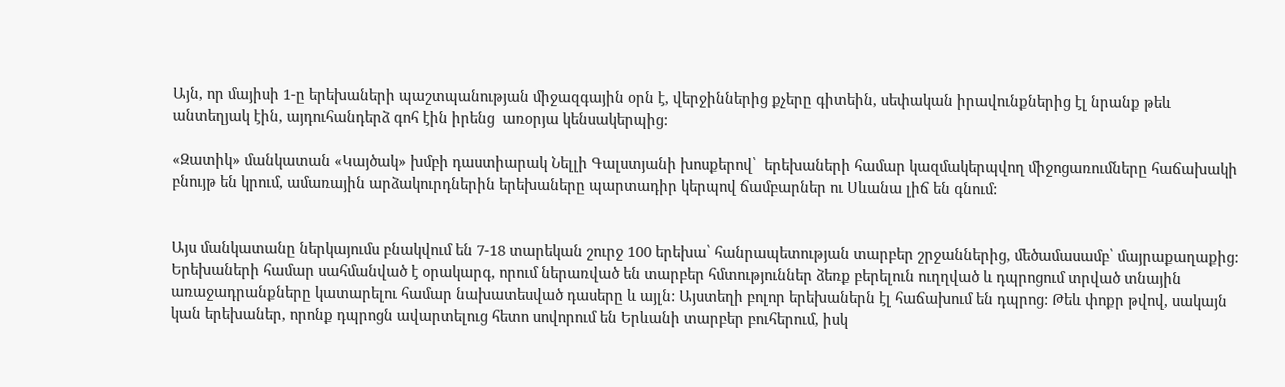Այն, որ մայիսի 1-ը երեխաների պաշտպանության միջազգային օրն է, վերջիններից քչերը գիտեին, սեփական իրավունքներից էլ նրանք թեև անտեղյակ էին, այդուհանդերձ գոհ էին իրենց  առօրյա կենսակերպից:

«Զատիկ» մանկատան «Կայծակ» խմբի դաստիարակ Նելլի Գալստյանի խոսքերով՝  երեխաների համար կազմակերպվող միջոցառումները հաճախակի բնույթ են կրում, ամառային արձակուրդներին երեխաները պարտադիր կերպով ճամբարներ ու Սևանա լիճ են գնում:


Այս մանկատանը ներկայումս բնակվում են 7-18 տարեկան շուրջ 100 երեխա՝ հանրապետության տարբեր շրջաններից, մեծամասամբ՝ մայրաքաղաքից: Երեխաների համար սահմանված է օրակարգ, որում ներառված են տարբեր հմտություններ ձեռք բերելուն ուղղված և դպրոցում տրված տնային առաջադրանքները կատարելու համար նախատեսված դասերը և այլն: Այստեղի բոլոր երեխաներն էլ հաճախում են դպրոց: Թեև փոքր թվով, սակայն կան երեխաներ, որոնք դպրոցն ավարտելուց հետո սովորում են Երևանի տարբեր բուհերում, իսկ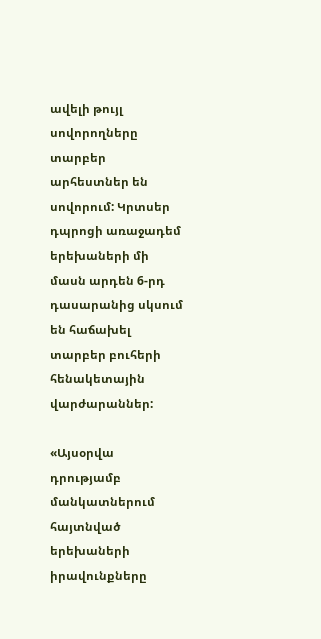ավելի թույլ սովորողները տարբեր արհեստներ են սովորում: Կրտսեր դպրոցի առաջադեմ երեխաների մի մասն արդեն 6-րդ դասարանից սկսում են հաճախել տարբեր բուհերի հենակետային վարժարաններ:

«Այսօրվա դրությամբ մանկատներում հայտնված երեխաների իրավունքները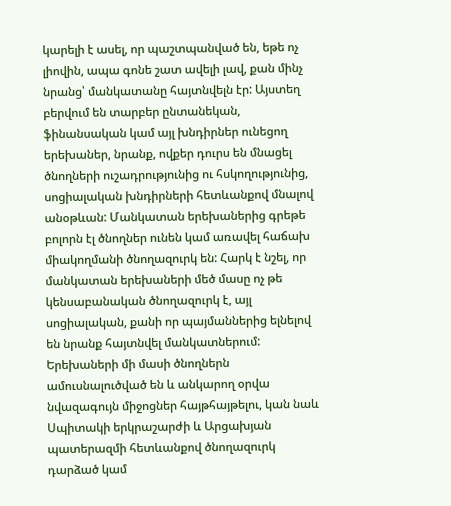կարելի է ասել, որ պաշտպանված են, եթե ոչ լիովին, ապա գոնե շատ ավելի լավ, քան մինչ նրանց՝ մանկատանը հայտնվելն էր: Այստեղ բերվում են տարբեր ընտանեկան, ֆինանսական կամ այլ խնդիրներ ունեցող երեխաներ, նրանք, ովքեր դուրս են մնացել ծնողների ուշադրությունից ու հսկողությունից, սոցիալական խնդիրների հետևանքով մնալով անօթևան: Մանկատան երեխաներից գրեթե բոլորն էլ ծնողներ ունեն կամ առավել հաճախ միակողմանի ծնողազուրկ են: Հարկ է նշել, որ մանկատան երեխաների մեծ մասը ոչ թե կենսաբանական ծնողազուրկ է, այլ սոցիալական, քանի որ պայմաններից ելնելով են նրանք հայտնվել մանկատներում: Երեխաների մի մասի ծնողներն ամուսնալուծված են և անկարող օրվա նվազագույն միջոցներ հայթհայթելու, կան նաև Սպիտակի երկրաշարժի և Արցախյան պատերազմի հետևանքով ծնողազուրկ դարձած կամ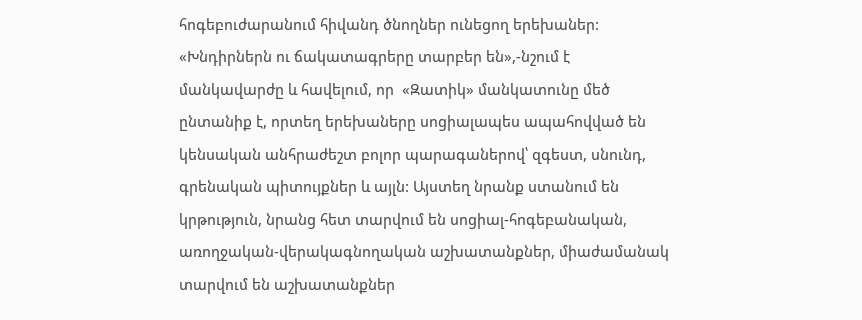հոգեբուժարանում հիվանդ ծնողներ ունեցող երեխաներ: «Խնդիրներն ու ճակատագրերը տարբեր են»,-նշում է մանկավարժը և հավելում, որ  «Զատիկ» մանկատունը մեծ ընտանիք է, որտեղ երեխաները սոցիալապես ապահովված են կենսական անհրաժեշտ բոլոր պարագաներով՝ զգեստ, սնունդ, գրենական պիտույքներ և այլն: Այստեղ նրանք ստանում են կրթություն, նրանց հետ տարվում են սոցիալ-հոգեբանական, առողջական-վերակագնողական աշխատանքներ, միաժամանակ տարվում են աշխատանքներ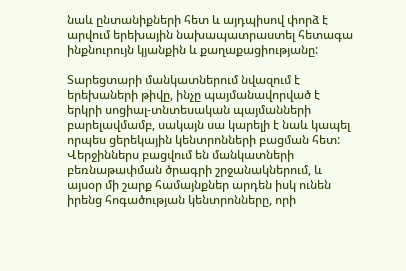նաև ընտանիքների հետ և այդպիսով փորձ է արվում երեխային նախապատրաստել հետագա ինքնուրույն կյանքին և քաղաքացիությանը:

Տարեցտարի մանկատներում նվազում է երեխաների թիվը, ինչը պայմանավորված է երկրի սոցիալ-տնտեսական պայմանների բարելավմամբ, սակայն սա կարելի է նաև կապել որպես ցերեկային կենտրոնների բացման հետ: Վերջիններս բացվում են մանկատների բեռնաթափման ծրագրի շրջանակներում, և այսօր մի շարք համայնքներ արդեն իսկ ունեն իրենց հոգածության կենտրոնները, որի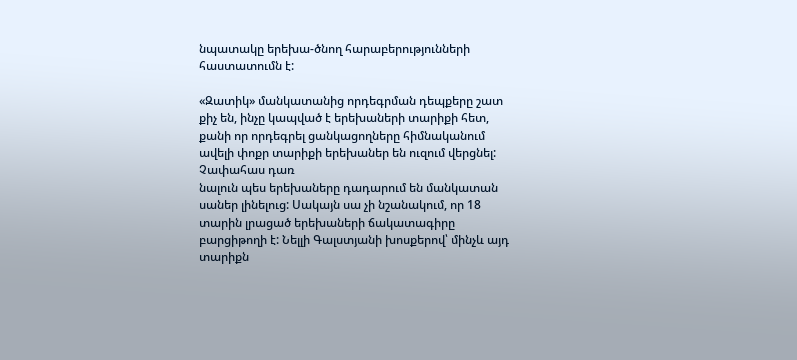նպատակը երեխա-ծնող հարաբերությունների հաստատումն է:

«Զատիկ» մանկատանից որդեգրման դեպքերը շատ քիչ են, ինչը կապված է երեխաների տարիքի հետ, քանի որ որդեգրել ցանկացողները հիմնականում ավելի փոքր տարիքի երեխաներ են ուզում վերցնել:
Չափահաս դառ
նալուն պես երեխաները դադարում են մանկատան սաներ լինելուց: Սակայն սա չի նշանակում, որ 18 տարին լրացած երեխաների ճակատագիրը բարցիթողի է: Նելլի Գալստյանի խոսքերով՝ մինչև այդ տարիքն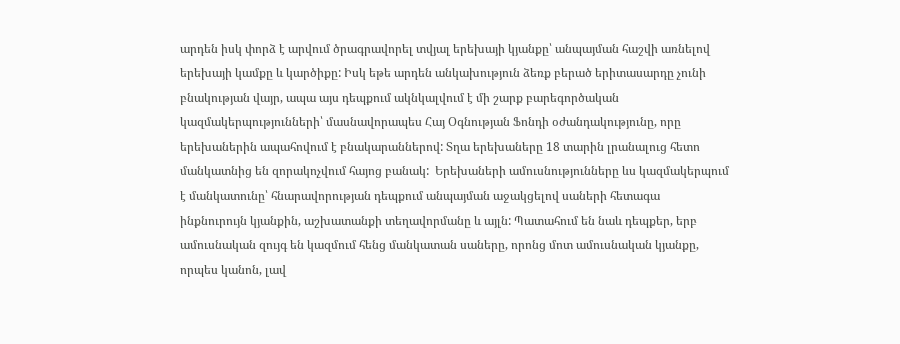արդեն իսկ փորձ է արվում ծրագրավորել տվյալ երեխայի կյանքը՝ անպայման հաշվի առնելով երեխայի կամքը և կարծիքը: Իսկ եթե արդեն անկախություն ձեռք բերած երիտասարդը չունի բնակության վայր, ապա այս դեպքում ակնկալվում է մի շարք բարեգործական կազմակերպությունների՝ մասնավորապես Հայ Օգնության Ֆոնդի օժանդակությունը, որը երեխաներին ապահովում է բնակարաններով: Տղա երեխաները 18 տարին լրանալուց հետո մանկատնից են զորակոչվում հայոց բանակ:  Երեխաների ամուսնությունները ևս կազմակերպում է մանկատունը՝ հնարավորության դեպքում անպայման աջակցելով սաների հետագա ինքնուրույն կյանքին, աշխատանքի տեղավորմանը և այլն: Պատահում են նաև դեպքեր, երբ ամուսնական զույգ են կազմում հենց մանկատան սաները, որոնց մոտ ամուսնական կյանքը, որպես կանոն, լավ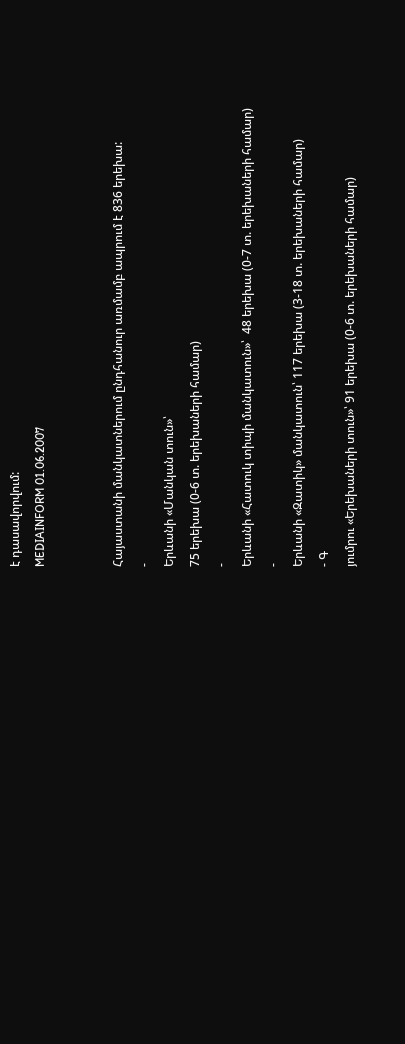է դասավորվում:
MEDIAINFORM 01.06.2007


Հայաստանի մանկատներում ընդհանուր առմամբ ապրում է 836 երեխա:
-
Երևանի «Մանկան տուն»՝
75 երեխա (0-6 տ. երեխաների համար)
-
Երևանի «Հատուկ տիպի մանկատուն»՝  48 երեխա (0-7 տ. երեխաների համար)
-
Երևանի «Զատիկ» մանկատուն՝ 117 երեխա (3-18 տ. երեխաների համար)
- Գ
յումրու «Երեխաների տուն»՝ 91 երեխա (0-6 տ. երեխաների համար)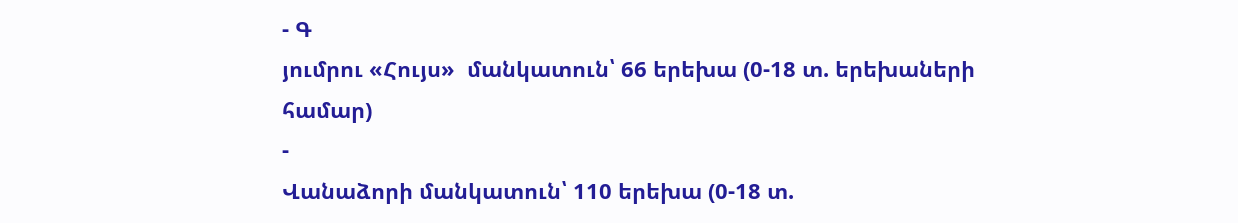- Գ
յումրու «Հույս»  մանկատուն՝ 66 երեխա (0-18 տ. երեխաների համար)
-
Վանաձորի մանկատուն՝ 110 երեխա (0-18 տ.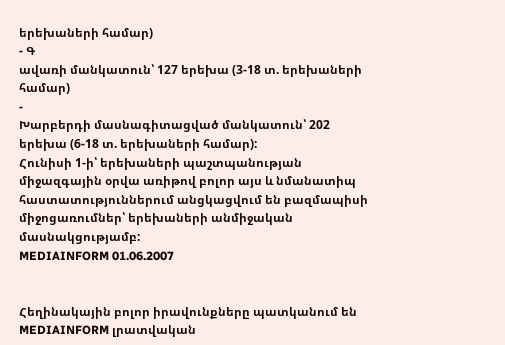երեխաների համար)
- Գ
ավառի մանկատուն՝ 127 երեխա (3-18 տ. երեխաների համար)
-
Խարբերդի մասնագիտացված մանկատուն՝ 202 երեխա (6-18 տ. երեխաների համար):
Հունիսի 1-ի՝ երեխաների պաշտպանության միջազգային օրվա առիթով բոլոր այս և նմանատիպ հաստատություններում անցկացվում են բազմապիսի միջոցառումներ՝ երեխաների անմիջական մասնակցությամբ:
MEDIAINFORM 01.06.2007


Հեղինակային բոլոր իրավունքները պատկանում են MEDIAINFORM լրատվական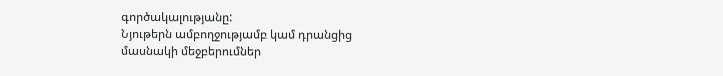գործակալությանը:
Նյութերն ամբողջությամբ կամ դրանցից մասնակի մեջբերումներ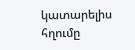կատարելիս հղումը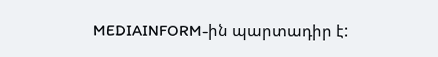MEDIAINFORM-ին պարտադիր է: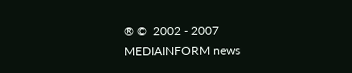® ©  2002 - 2007  MEDIAINFORM news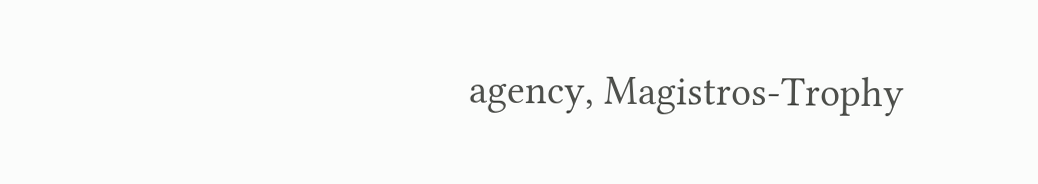agency, Magistros-Trophy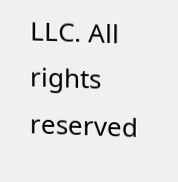LLC. All rights reserved